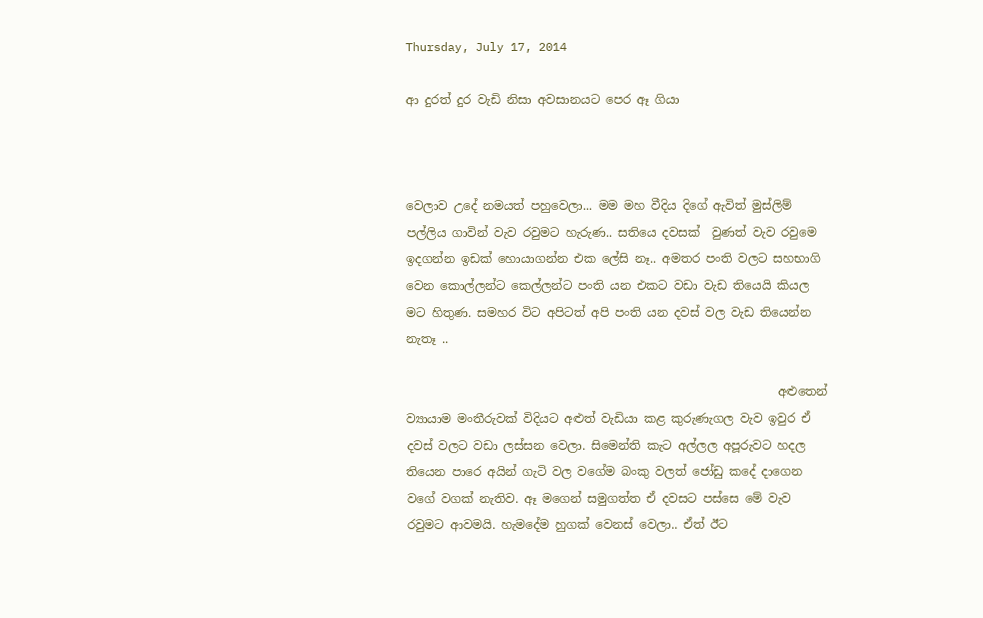Thursday, July 17, 2014

ආ දුරත් දුර වැඩි නිසා අවසානයට පෙර ඈ ගියා



වෙලාව උදේ නමයත් පහුවෙලා... මම මහ වීදිය දිගේ ඇවිත් මුස්ලිම් පල්ලිය ගාවින් වැව රවුමට හැරුණ.. සතියෙ දවසක්  වුණත් වැව රවුමෙ  ඉදගන්න ඉඩක් හොයාගන්න එක ලේසි නෑ.. අමතර පංති වලට සහභාගි වෙන කොල්ලන්ට කෙල්ලන්ට පංති යන එකට වඩා වැඩ තියෙයි කියල මට හිතුණ. සමහර විට අපිටත් අපි පංති යන දවස් වල වැඩ තියෙන්න නැතෑ ..

                                                              අළුතෙන් ව්‍යායාම මංතීරුවක් විදියට අළුත් වැඩියා කළ කුරුණැගල වැව ඉවුර ඒ දවස් වලට වඩා ලස්සන වෙලා. සිමෙන්ති කැට අල්ලල අපූරුවට හදල තියෙන පාරෙ අයින් ගැටි වල වගේම බංකු වලත් ජෝඩු කදේ දාගෙන වගේ වගක් නැතිව. ඈ මගෙන් සමුගත්ත ඒ දවසට පස්සෙ මේ වැව රවුමට ආවමයි. හැමදේම හුගක් වෙනස් වෙලා.. ඒත් ඊට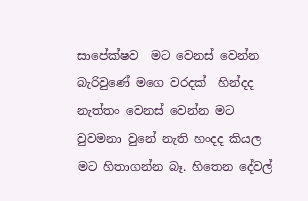සාපේක්ෂව  මට වෙනස් වෙන්න බැරිවුණේ මගෙ වරදක්  හින්දද  නැත්තං වෙනස් වෙන්න මට වුවමනා වුනේ නැති හංදද කියල මට හිතාගන්න බෑ. හිතෙන දේවල්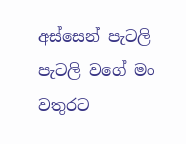අස්සෙන් පැටලි පැටලි වගේ මං වතුරට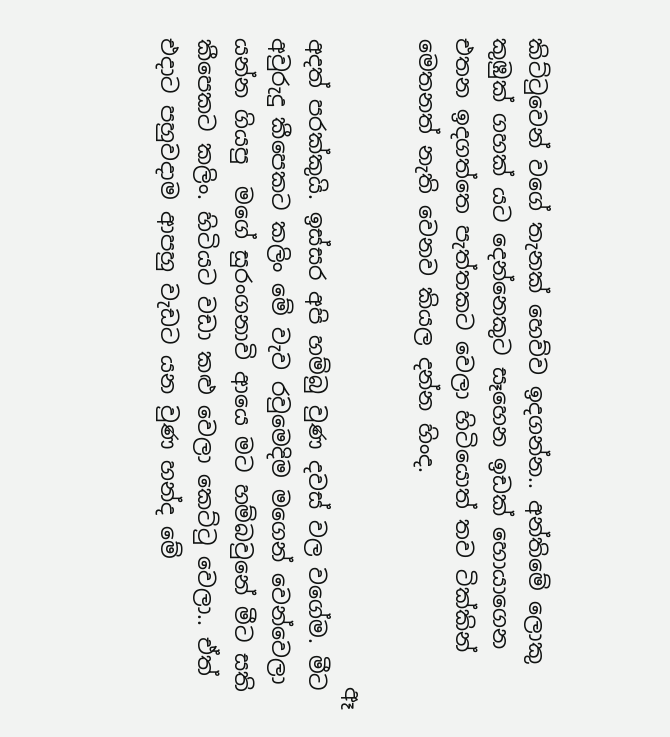කිට්ටුවෙන් වගේ තැනක් හෙව්ව ඉදගන්න.. අන්තිමේ ලොකු කුඹුක් ගහක් යට දෙන්නෙකුට සෑහෙන ඉඩක් හොයාගෙන එතන ඉදගත්තෙ පැත්තකට වෙලා හිටියොත් තව ටික්කින් මෙතනත් නැති වෙනව කියල දන්න හිංද.

                                                           ඈ අදත් පරක්කුයි. ඉස්සර අපි හම්බු වුණ දවස් වල වගේම. මීට අවුරුදු කීපෙකට කලිං මේ වැව රවුමෙදිම මගෙන් වෙන්වෙලා යන්න ගියපු  මගේ සුරංගනාවි ආයෙ මට හම්බවුනේ මීට සති කීපෙකට කලිං. හිටියට වඩා කළු වෙලා කෙට්ටු වෙලා.. ඒත්  එදාට පහුවදාම ආපහු වැඩට යන වුණ හන්ද මේ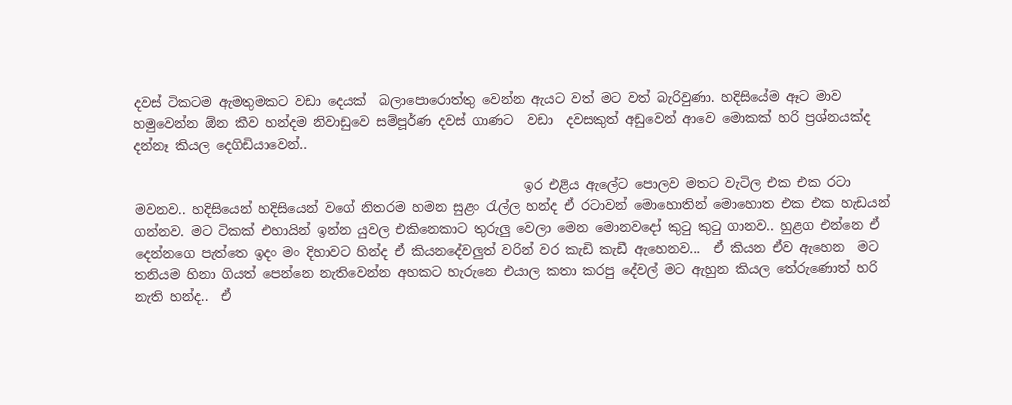දවස් ටිකටම ඇමතුමකට වඩා දෙයක්  බලාපොරොත්තු වෙන්න ඇයට වත් මට වත් බැරිවුණා. හදිසියේම ඈට මාව හමුවෙන්න ඕන කීව හන්දම නිවාඩුවෙ සම්පූර්ණ දවස් ගාණට  වඩා  දවසකුත් අඩුවෙන් ආවෙ මොකක් හරි ප්‍රශ්නයක්ද දන්නෑ කියල දෙගිඩියාවෙන්..

                                                            ඉර එළිය ඇලේට පොලව මතට වැටිල එක එක රටා මවනව.. හදිසියෙන් හදිසියෙන් වගේ නිතරම හමන සුළං රැල්ල හන්ද ඒ රටාවන් මොහොතින් මොහොත එක එක හැඩයන් ගන්නව. මට ටිකක් එහායින් ඉන්න යුවල එකිනෙකාට තුරුලු වෙලා මෙන මොනවදෝ කුටු කුටු ගානව.. හුළග එන්නෙ ඒ දෙන්නගෙ පැත්තෙ ඉදං මං දිහාවට හින්ද ඒ කියනදේවලුත් වරින් වර කැඩි කැඩී ඇහෙනව...  ඒ කියන ඒව ඇහෙන  මට තනියම හිනා ගියත් පෙන්නෙ නැතිවෙන්න අහකට හැරුනෙ එයාල කතා කරපු දේවල් මට ඇහුන කියල තේරුණොත් හරි නැති හන්ද..  ඒ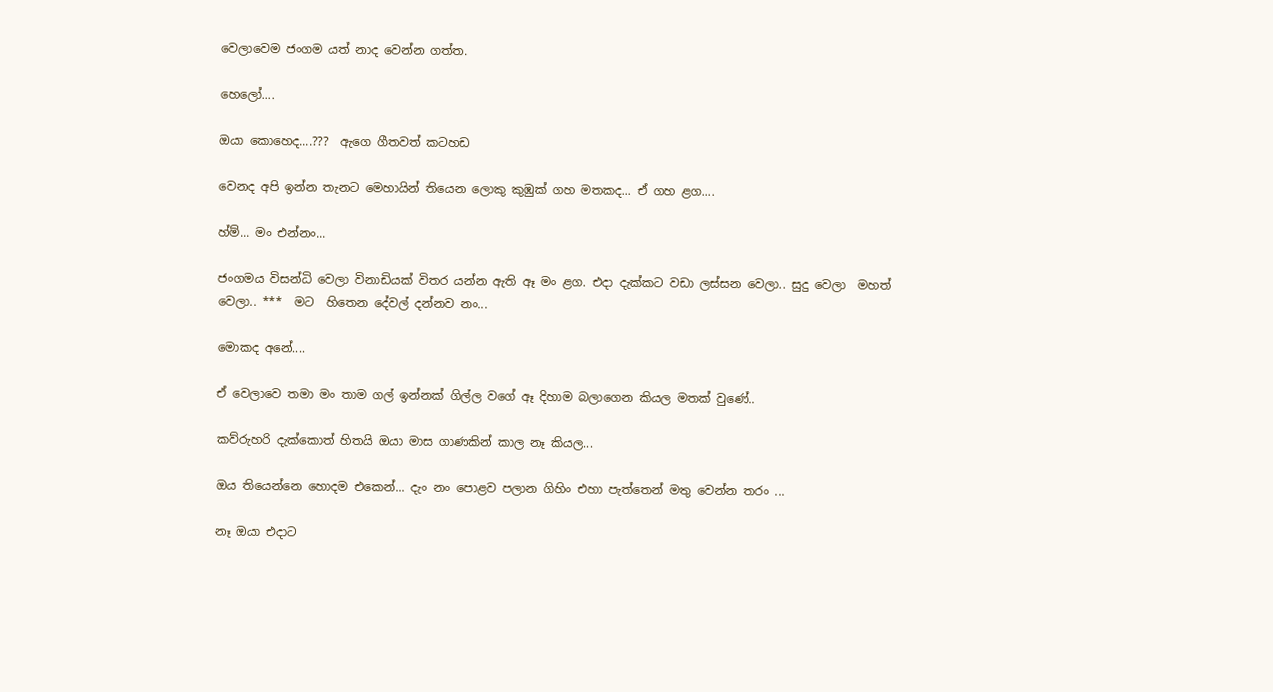වෙලාවෙම ජංගම යත් නාද වෙන්න ගත්ත.

හෙලෝ....

ඔයා කොහෙද....???  ඇගෙ ගීතවත් කටහඩ

වෙනද අපි ඉන්න තැනට මෙහායින් තියෙන ලොකු කුඹුක් ගහ මතකද... ඒ ගහ ළග....

හ්ම්... මං එන්නං...

ජංගමය විසන්ධි වෙලා විනාඩියක් විතර යන්න ඇති ඈ මං ළග. එදා දැක්කට වඩා ලස්සන වෙලා.. සුදු වෙලා  මහත් වෙලා.. ***  මට  හිතෙන දේවල් දන්නව නං...

මොකද අනේ....

ඒ වෙලාවෙ තමා මං තාම ගල් ඉන්නක් ගිල්ල වගේ ඈ දිහාම බලාගෙන කියල මතක් වුණේ..

කව්රුහරි දැක්කොත් හිතයි ඔයා මාස ගාණකින් කාල නෑ කියල...

ඔය තියෙන්නෙ හොදම එකෙන්... දැං නං පොළව පලාන ගිහිං එහා පැත්තෙන් මතු වෙන්න තරං ...

නෑ ඔයා එදාට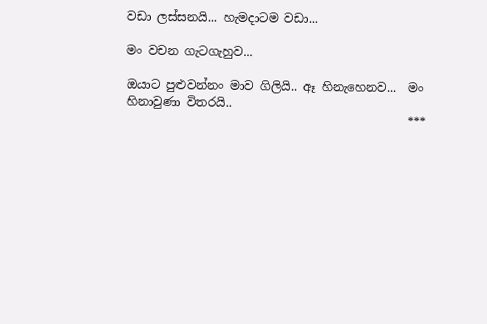වඩා ලස්සනයි... හැමදාටම වඩා...

මං වචන ගැටගැහුව...

ඔයාට පුළුවන්නං මාව ගිලියි.. ඈ හිනැහෙනව...  මං හිනාවුණා විතරයි..
                                               ***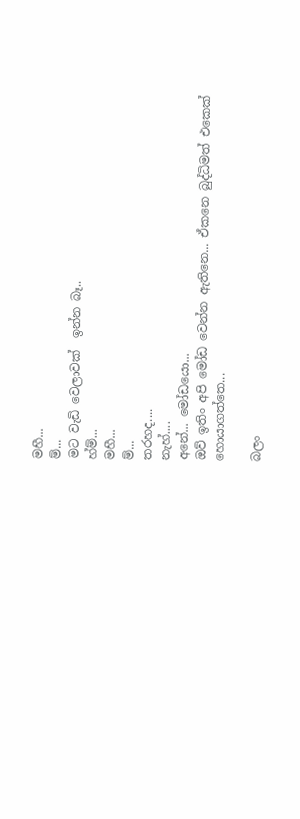මහී...
ම්...
මට වැඩි වෙලාවක්  ඉන්න බෑ..
හ්ම්...
මහී...
ම්...
තරහද....
නැහ්....
අනේ... මෝඩයො...
ඔව් ඉතිං අපි මෝඩ වෙන්න ඇතිනෙ... ඒකනෙ බුද්ධිමත් එකෙක් හොයාගත්තෙ...

බලං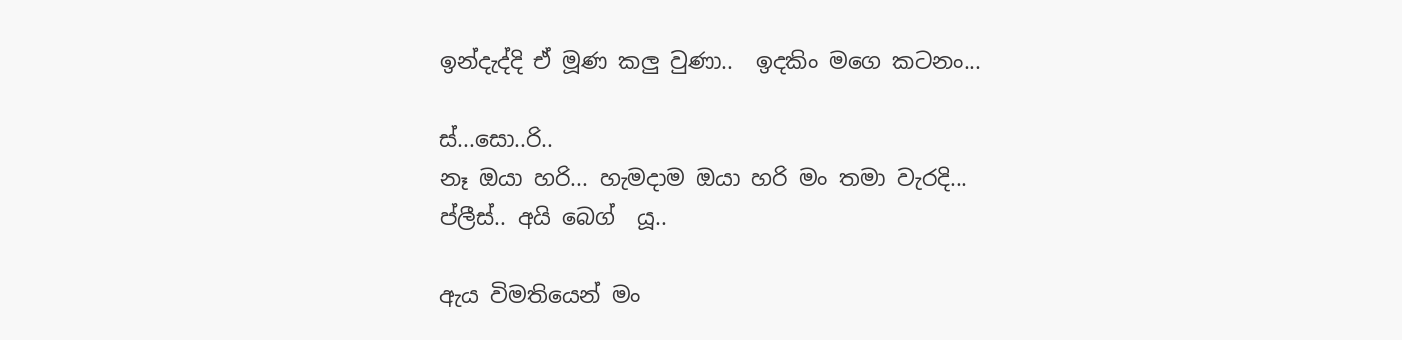ඉන්දැද්දි ඒ මූණ කලු වුණා..  ඉදකිං මගෙ කටනං...

ස්...සො..රි..
නෑ ඔයා හරි... හැමදාම ඔයා හරි මං තමා වැරදි...
ප්ලීස්.. අයි බෙග්  යූ..

ඇය විමතියෙන් මං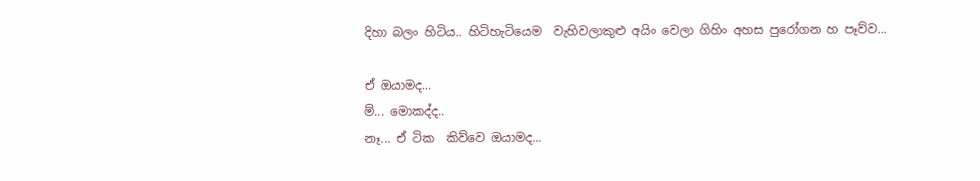දිහා බලං හිටිය.. හිටිහැටියෙම  වැහිවලාකුළු අයිං වෙලා ගිහිං අහස පුරෝගන හ පෑව්ව...

ඒ ඔයාමද...
ම්... මොකද්ද..
නෑ... ඒ ටික  කිව්වෙ ඔයාමද...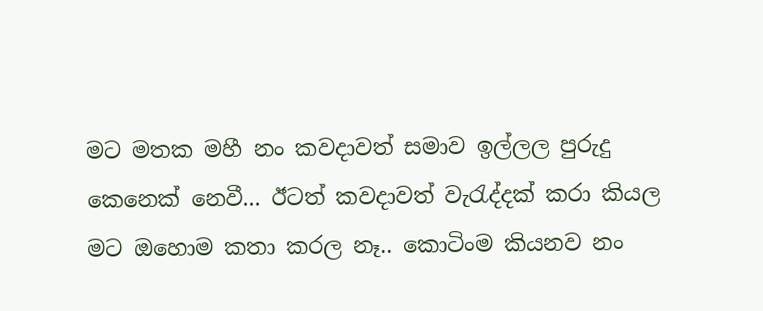මට මතක මහී නං කවදාවත් සමාව ඉල්ලල පුරුදු කෙනෙක් නෙවී... ඊටත් කවදාවත් වැරැද්දක් කරා කියල මට ඔහොම කතා කරල නෑ.. කොටිංම කියනව නං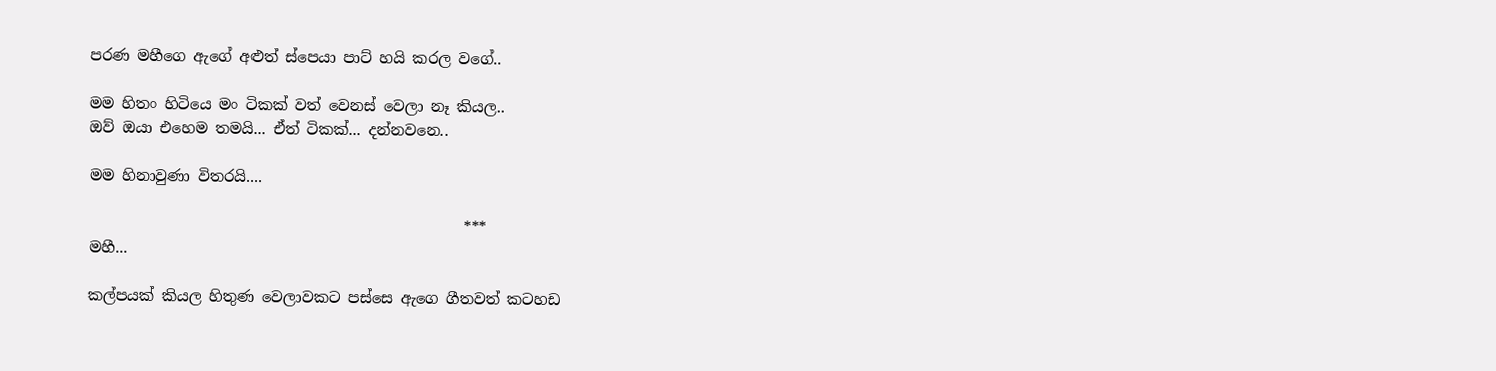පරණ මහීගෙ ඇගේ අළුත් ස්පෙයා පාට් හයි කරල වගේ..

මම හිතං හිටියෙ මං ටිකක් වත් වෙනස් වෙලා නෑ කියල..
ඔව් ඔයා එහෙම තමයි... ඒත් ටිකක්... දන්නවනෙ..

මම හිනාවුණා විතරයි....

                                                  ***
මහී...

කල්පයක් කියල හිතුණ වෙලාවකට පස්සෙ ඇගෙ ගීතවත් කටහඩ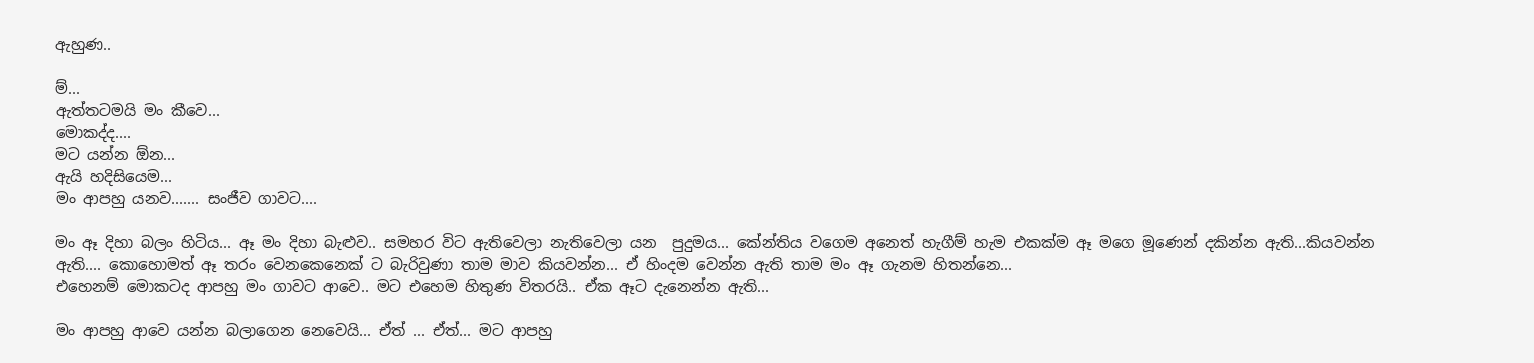ඇහුණ..

ම්...
ඇත්තටමයි මං කීවෙ...
මොකද්ද....
මට යන්න ඕන...
ඇයි හදිසියෙම...
මං ආපහු යනව....... සංජීව ගාවට....

මං ඈ දිහා බලං හිටිය... ඈ මං දිහා බැළුව.. සමහර විට ඇතිවෙලා නැතිවෙලා යන  පුදුමය... කේන්තිය වගෙම අනෙත් හැගීම් හැම එකක්ම ඈ මගෙ මූණෙන් දකින්න ඇති...කියවන්න ඇති.... කොහොමත් ඈ තරං වෙනකෙනෙක් ට බැරිවුණා තාම මාව කියවන්න... ඒ හිංදම වෙන්න ඇති තාම මං ඈ ගැනම හිතන්නෙ...
එහෙනම් මොකටද ආපහු මං ගාවට ආවෙ.. මට එහෙම හිතුණ විතරයි.. ඒක ඈට දැනෙන්න ඇති...

මං ආපහු ආවෙ යන්න බලාගෙන නෙවෙයි... ඒත් ... ඒත්... මට ආපහු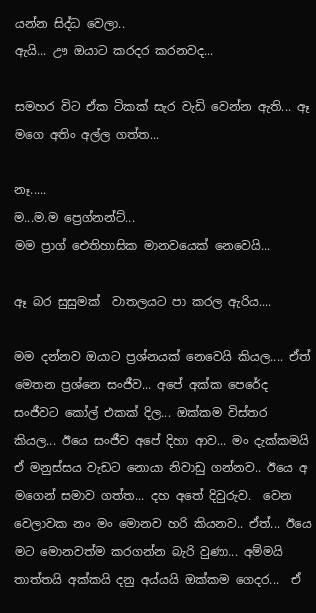යන්න සිද්ධ වෙලා..
ඇයි... ඌ ඔයාට කරදර කරනවද...

සමහර විට ඒක ටිකක් සැර වැඩි වෙන්න ඇති... ඈ මගෙ අතිං අල්ල ගත්ත...

නෑ.....
ම...ම.ම ප්‍රෙග්නන්ට්...
මම ප්‍රාග් ඓතිහාසික මානවයෙක් නෙවෙයි...

ඈ බර සුසුමක්  වාතලයට පා කරල ඇරිය....

මම දන්නව ඔයාට ප්‍රශ්නයක් නෙවෙයි කියල.... ඒත් මෙතන ප්‍රශ්නෙ සංජීව... අපේ අක්ක පෙරේද සංජීවට කෝල් එකක් දිල... ඔක්කම විස්තර කියල... ඊයෙ සංජීව අපේ දිහා ආව... මං දැක්කමයි  ඒ මනුස්සය වැඩට නොයා නිවාඩු ගන්නව.. ඊයෙ අ මගෙන් සමාව ගත්ත... දහ අතේ දිවුරුව.  වෙන වෙලාවක නං මං මොනව හරි කියනව.. ඒත්... ඊයෙ මට මොනවත්ම කරගන්න බැරි වුණා... අම්මයි තාත්තයි අක්කයි දනු අය්යයි ඔක්කම ගෙදර...  ඒ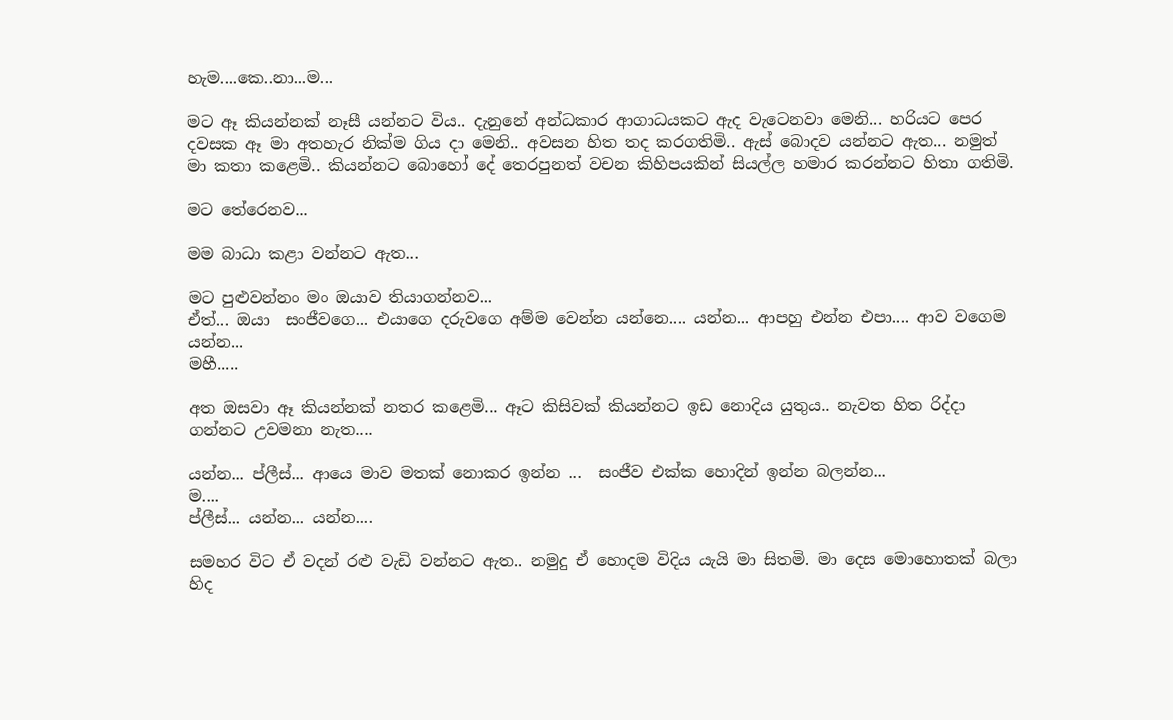හැම....කෙ..නා...ම...

මට ඈ කියන්නක් නෑසී යන්නට විය.. දැනුනේ අන්ධකාර ආගාධයකට ඇද වැටෙනවා මෙනි... හරියට පෙර දවසක ඈ මා අතහැර නික්ම ගිය දා මෙනි.. අවසන හිත තද කරගතිමි.. ඇස් බොදව යන්නට ඇත... නමුත් මා කතා කළෙමි.. කියන්නට බොහෝ දේ තෙරපුනත් වචන කිහිපයකින් සියල්ල හමාර කරන්නට හිතා ගතිමි.

මට තේරෙනව...

මම බාධා කළා වන්නට ඇත...

මට පුළුවන්නං මං ඔයාව තියාගන්නව...
ඒත්... ඔයා  සංජීවගෙ... එයාගෙ දරුවගෙ අම්ම වෙන්න යන්නෙ.... යන්න... ආපහු එන්න එපා.... ආව වගෙම යන්න...
මහී.....

අත ඔසවා ඈ කියන්නක් නතර කළෙමි... ඈට කිසිවක් කියන්නට ඉඩ නොදිය යුතුය.. නැවත හිත රිද්දා ගන්නට උවමනා නැත....

යන්න... ප්ලීස්... ආයෙ මාව මතක් නොකර ඉන්න ...  සංජීව එක්ක හොදින් ඉන්න බලන්න...
ම....
ප්ලීස්... යන්න... යන්න....

සමහර විට ඒ වදන් රළු වැඩි වන්නට ඇත.. නමුදු ඒ හොදම විදිය යැයි මා සිතමි. මා දෙස මොහොතක් බලා හිද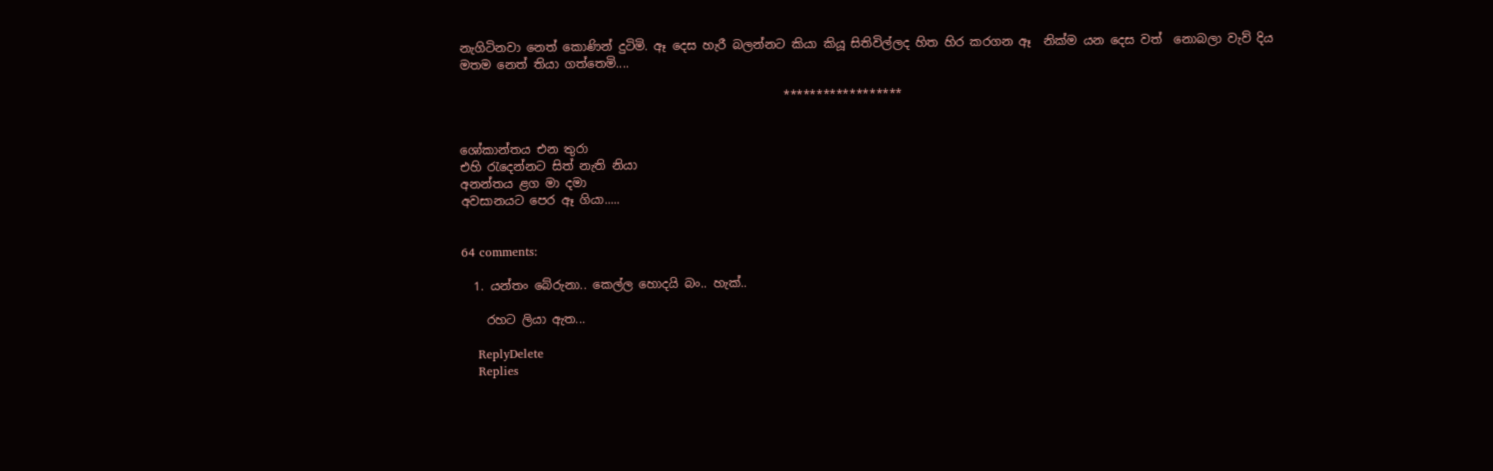නැගිටිනවා නෙත් කොණින් දුටිමි. ඈ දෙස හැරී බලන්නට කියා කියූ සිතිවිල්ලද හිත හිර කරගන ඈ  නික්ම යන දෙස වත්  නොබලා වැව් දිය මතම නෙත් තියා ගත්තෙමි....

                                                      ******************


ශෝකාන්තය එන තුරා
එහි රැදෙන්නට සිත් නැති නියා
අනන්තය ළග මා දමා
අවසානයට පෙර ඈ ගියා.....


64 comments:

  1. යන්තං බේරුනා.. කෙල්ල හොදයි බං.. හැක්..

    රහට ලියා ඇත...

    ReplyDelete
    Replies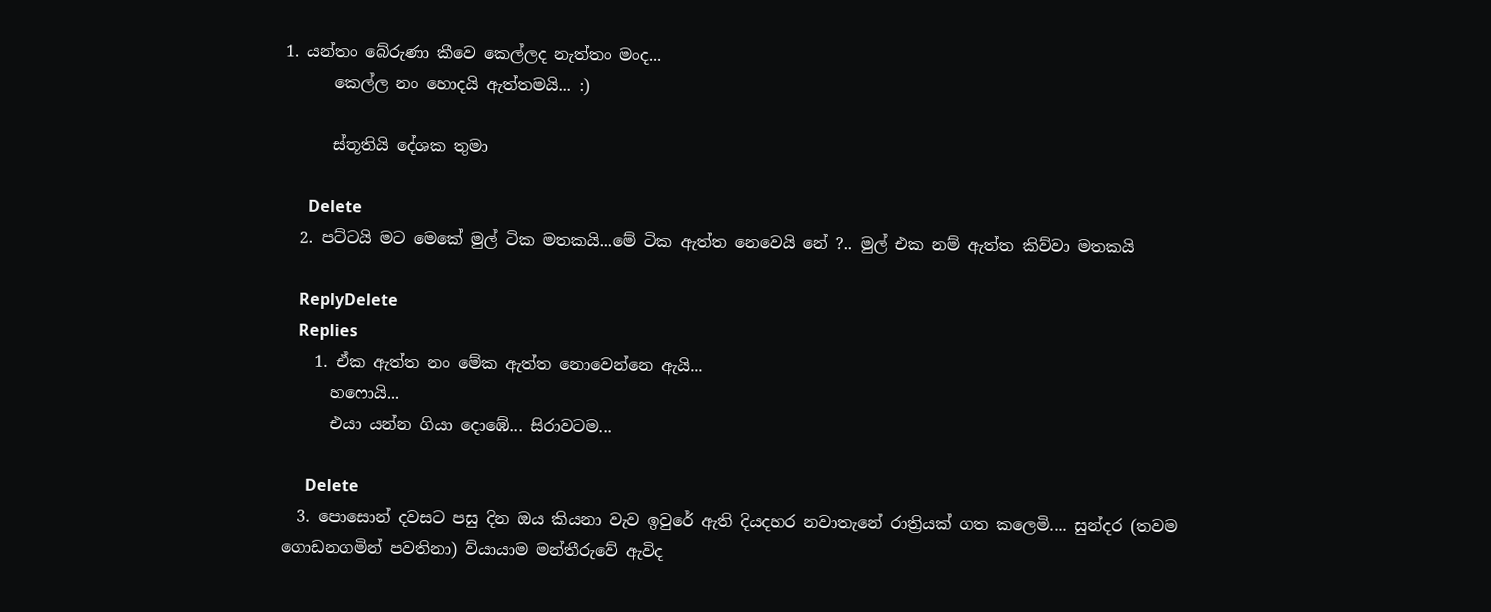1. යන්තං බේරුණා කීවෙ කෙල්ලද නැත්තං මංද...
      කෙල්ල නං හොදයි ඇත්තමයි... :)

      ස්තූතියි දේශක තුමා

      Delete
  2. පට්ටයි මට මෙකේ මුල් ටික මතකයි...මේ ටික ඇත්ත නෙවෙයි නේ ?.. මුල් එක නම් ඇත්ත කිව්වා මතකයි

    ReplyDelete
    Replies
    1. ඒක ඇත්ත නං මේක ඇත්ත නොවෙන්නෙ ඇයි...
      හෆොයි...
      එයා යන්න ගියා දොඹේ... සිරාවටම...

      Delete
  3. පොසොන් දවසට පසු දින ඔය කියනා වැව ඉවුරේ ඇති දියදහර නවාතැනේ රාත්‍රියක් ගත කලෙමි.... සුන්දර (තවම ගොඩනගමින් පවතිනා) ව්යායාම මන්තීරුවේ ඇවිද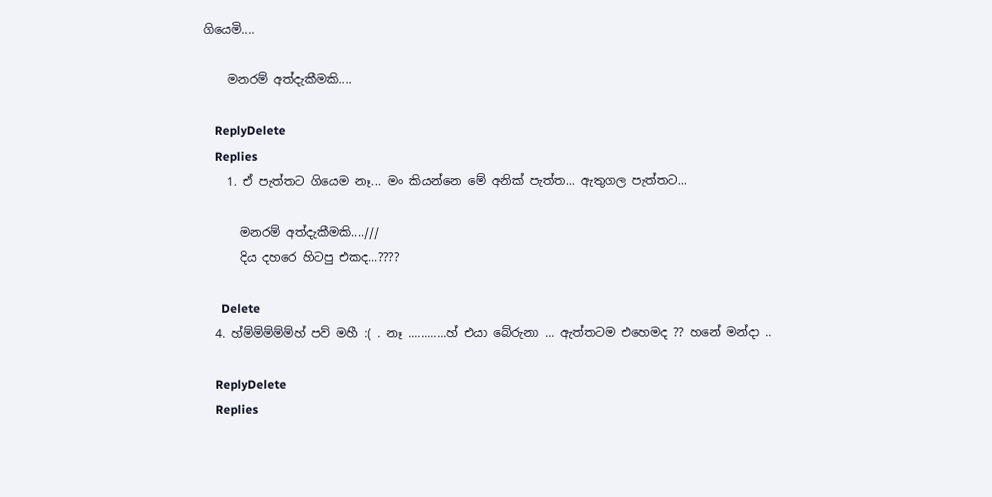ගියෙමි....

    මනරම් අත්දැකීමකි....

    ReplyDelete
    Replies
    1. ඒ පැත්තට ගියෙම නෑ... මං කියන්නෙ මේ අනික් පැත්ත... ඇතුගල පැත්තට...

      මනරම් අත්දැකීමකි....///
      දිය දහරෙ හිටපු එකද...????

      Delete
  4. හ්ම්ම්ම්ම්ම්හ් පව් මහී :( . නෑ ............හ් එයා බේරුනා ... ඇත්තටම එහෙමද ?? හනේ මන්දා ..

    ReplyDelete
    Replies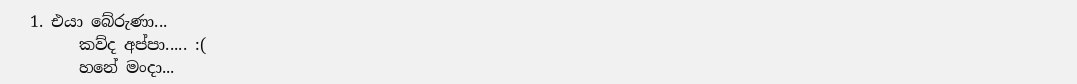1. එයා බේරුණා...
      කව්ද අප්පා..... :(
      හනේ මංදා...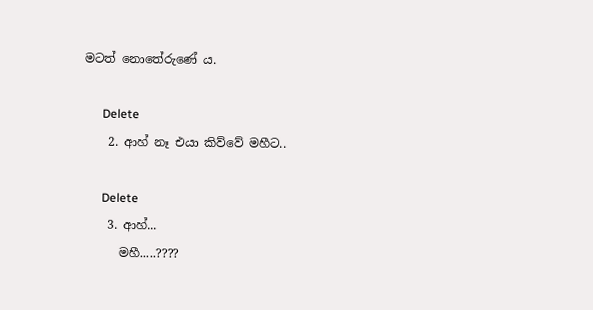මටත් නොතේරුණේ ය.

      Delete
    2. ආහ් නෑ එයා කිව්වේ මහීට..

      Delete
    3. ආහ්...
      මහී.....????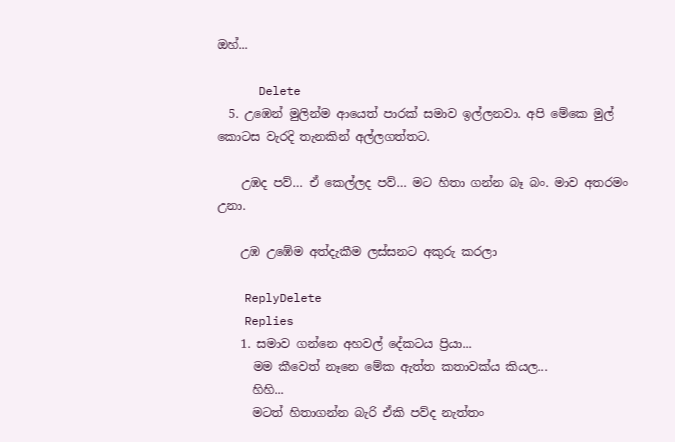ඔහ්...

      Delete
  5. උඹෙන් මුලින්ම ආයෙත් පාරක් සමාව ඉල්ලනවා. අපි මේකෙ මුල් කොටස වැරදි තැනකින් අල්ලගත්තට.

    උඹද පව්… ඒ කෙල්ලද පව්… මට හිතා ගන්න බෑ බං. මාව අතරමං උනා.

    උඹ උඹේම අත්දැකීම ලස්සනට අකුරු කරලා

    ReplyDelete
    Replies
    1. සමාව ගන්නෙ අහවල් දේකටය ප්‍රියා...
      මම කීවෙත් නෑනෙ මේක ඇත්ත කතාවක්ය කියල...
      හිහි...
      මටත් හිතාගන්න බැරි ඒකි පව්ද නැත්තං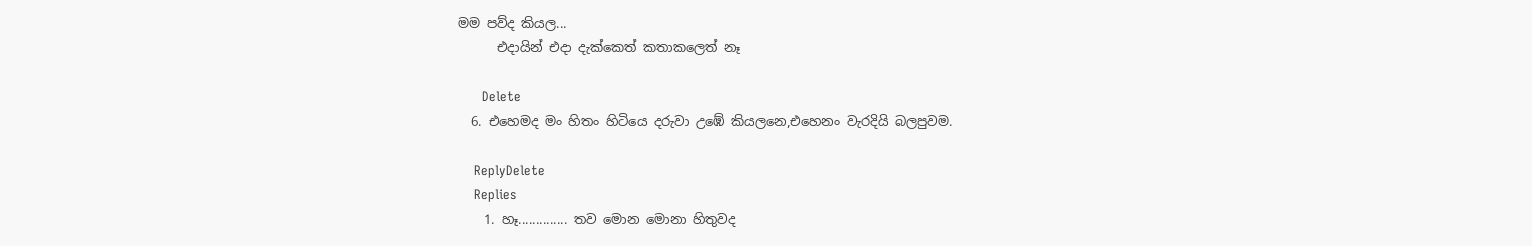මම පව්ද කියල...
      එදායින් එදා දැක්කෙත් කතාකලෙත් නෑ

      Delete
  6. එහෙමද මං හිතං හිටියෙ දරුවා උඹේ කියලනෙ,එහෙනං වැරදියි බලපුවම.

    ReplyDelete
    Replies
    1. හෑ.............. තව මොන මොනා හිතුවද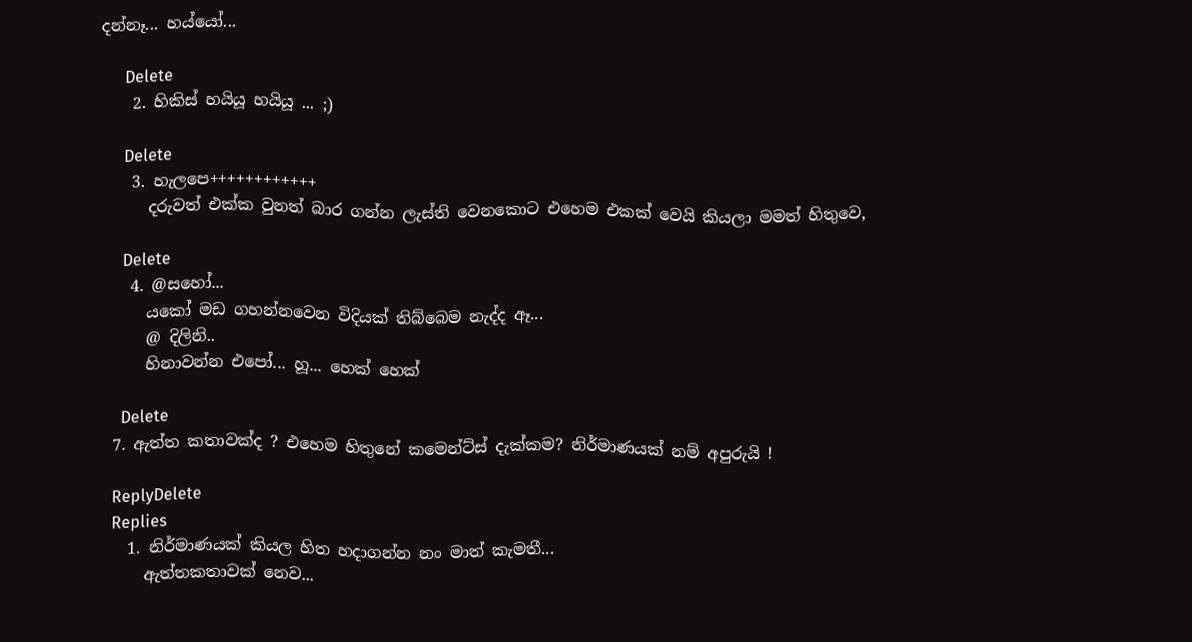දන්නෑ... හය්යෝ...

      Delete
    2. හිකිස් හයියූ හයියූ ... ;)

      Delete
    3. හැලපෙ++++++++++++
      දරුවත් එක්ක වුනත් බාර ගන්න ලැස්ති වෙනකොට එහෙම එකක් වෙයි කියලා මමත් හිතුවෙ,

      Delete
    4. @සහෝ...
      යකෝ මඩ ගහන්නවෙන විදියක් තිබ්බෙම නැද්ද ඈ...
      @ දිලිනි..
      හිනාවන්න එපෝ... හූ... හෙක් හෙක්

      Delete
  7. ඇත්ත කතාවක්ද ? එහෙම හිතුනේ කමෙන්ට්ස් දැක්කම? නිර්මාණයක් නම් අපුරුයි !

    ReplyDelete
    Replies
    1. නිර්මාණයක් කියල හිත හදාගන්න නං මාත් කැමතී...
      ඇත්තකතාවක් නෙව...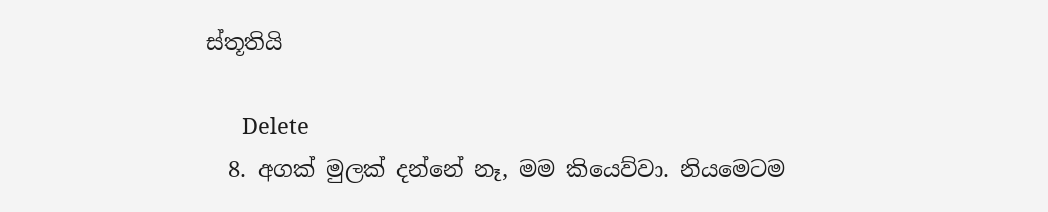ස්තූතියි

      Delete
  8. අගක් මුලක් දන්නේ නෑ, මම කියෙව්වා. නියමෙටම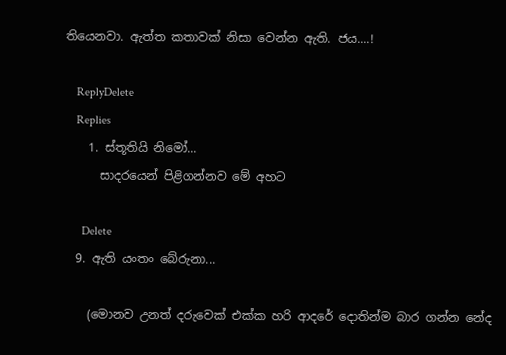තියෙනවා. ඇත්ත කතාවක් නිසා වෙන්න ඇති. ජය....!

    ReplyDelete
    Replies
    1. ස්තූතියි නිමෝ...
      සාදරයෙන් පිළිගන්නව මේ අහට

      Delete
  9. ඇති යංතං බේරුනා...

    (මොනව උනත් දරුවෙක් එක්ක හරි ආදරේ දොතින්ම බාර ගන්න නේද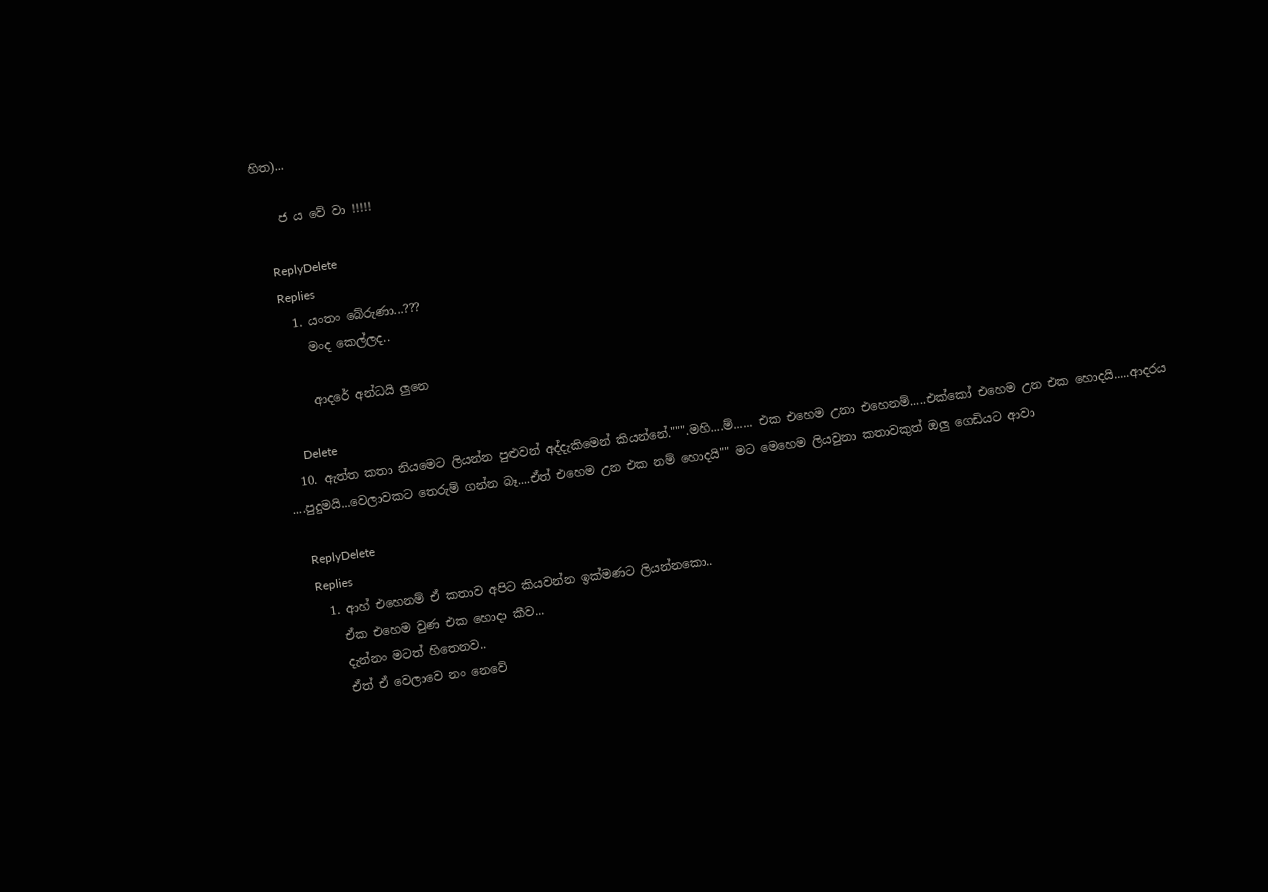හිත)...

    ජ ය වේ වා !!!!!

    ReplyDelete
    Replies
    1. යංතං බේරුණා...???
      මංද කෙල්ලද..

      ආදරේ අන්ධයි ලුනෙ

      Delete
  10. ඇත්ත කතා නියමෙට ලියන්න පුළුවන් අද්දැකිමෙන් කියන්නේ.""".මහි....ම්...... එක එහෙම උනා එහෙනම්.....එක්කෝ එහෙම උන එක හොදයි.....ආදරය ....පුදුමයි...වෙලාවකට තෙරුම් ගන්න බෑ....ඒත් එහෙම උන එක නම් හොදයි"" මට මෙහෙම ලියවුනා කතාවකුත් ඔලු ගෙඩියට ආවා

    ReplyDelete
    Replies
    1. ආහ් එහෙනම් ඒ කතාව අපිට කියවන්න ඉක්මණට ලියන්නකො..
      ඒක එහෙම වුණ එක හොදා කීව...
      දැන්නං මටත් හිතෙනව..
      ඒත් ඒ වෙලාවෙ නං නෙවේ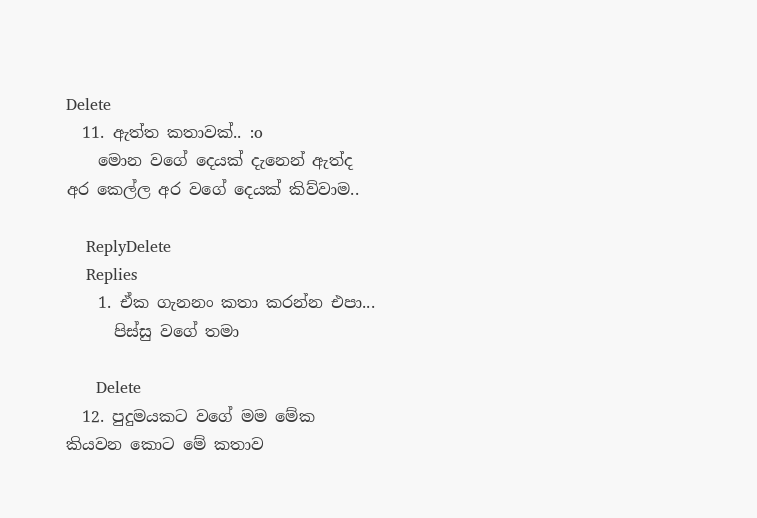Delete
  11. ඇත්ත කතාවක්.. :o
    මොන වගේ දෙයක් දැනෙන් ඇත්ද අර කෙල්ල අර වගේ දෙයක් කිව්වාම..

    ReplyDelete
    Replies
    1. ඒක ගැනනං කතා කරන්න එපා...
      පිස්සු වගේ තමා

      Delete
  12. පුදුමයකට වගේ මම මේක කියවන කොට මේ කතාව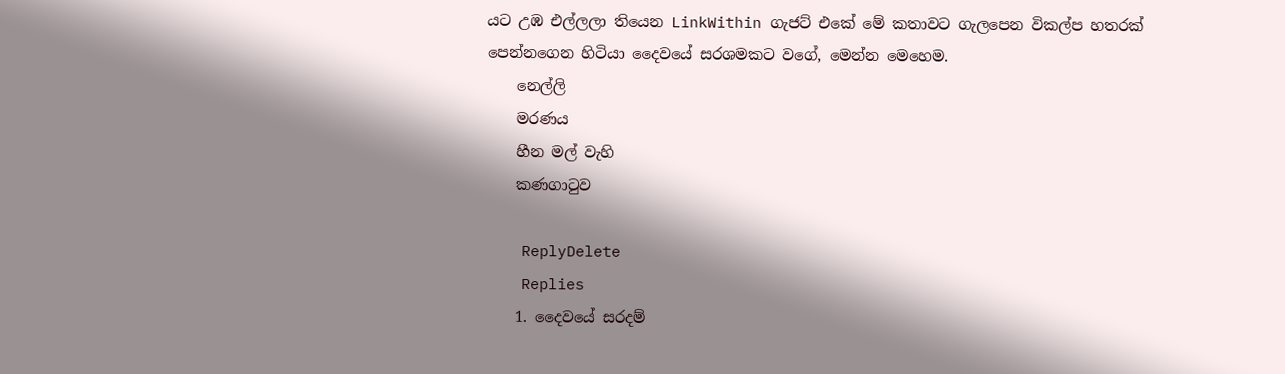යට උඹ එල්ලලා තියෙන LinkWithin ගැජට් එකේ මේ කතාවට ගැලපෙන විකල්ප හතරක් පෙන්නගෙන හිටියා දෛවයේ සරශමකට වගේ, මෙන්න මෙහෙම.
    නෙල්ලි
    මරණය
    හීන මල් වැහි
    කණගා‍ටුව

    ReplyDelete
    Replies
    1. දෛවයේ සරදම්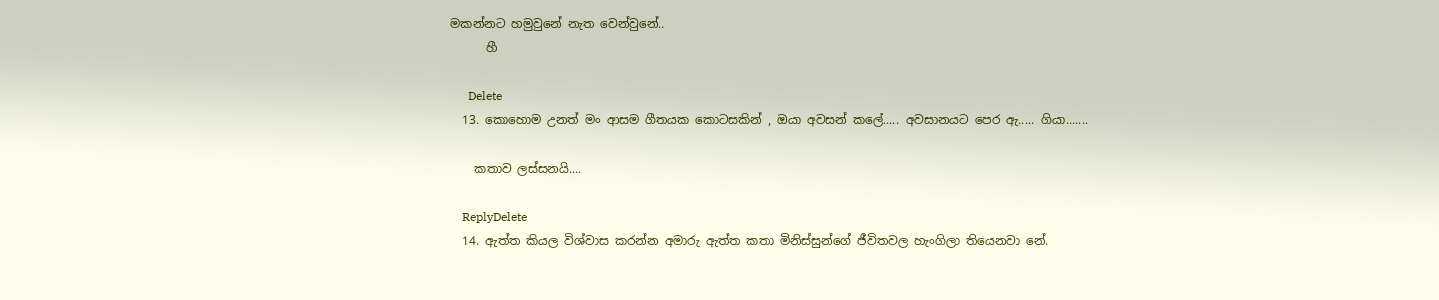මකන්නට හමුවුනේ නැත වෙන්වුනේ..
      හී

      Delete
  13. කොහොම උනත් මං ආසම ගීතයක කොටසකින් , ඔයා අවසන් කලේ..... අවසානයට පෙර ඇ..... ගියා.......

    කතාව ලස්සනයි....

    ReplyDelete
  14. ඇත්ත කියල විශ්වාස කරන්න අමාරු ඇත්ත කතා මිනිස්සුන්ගේ ජීවිතවල හැංගිලා තියෙනවා නේ.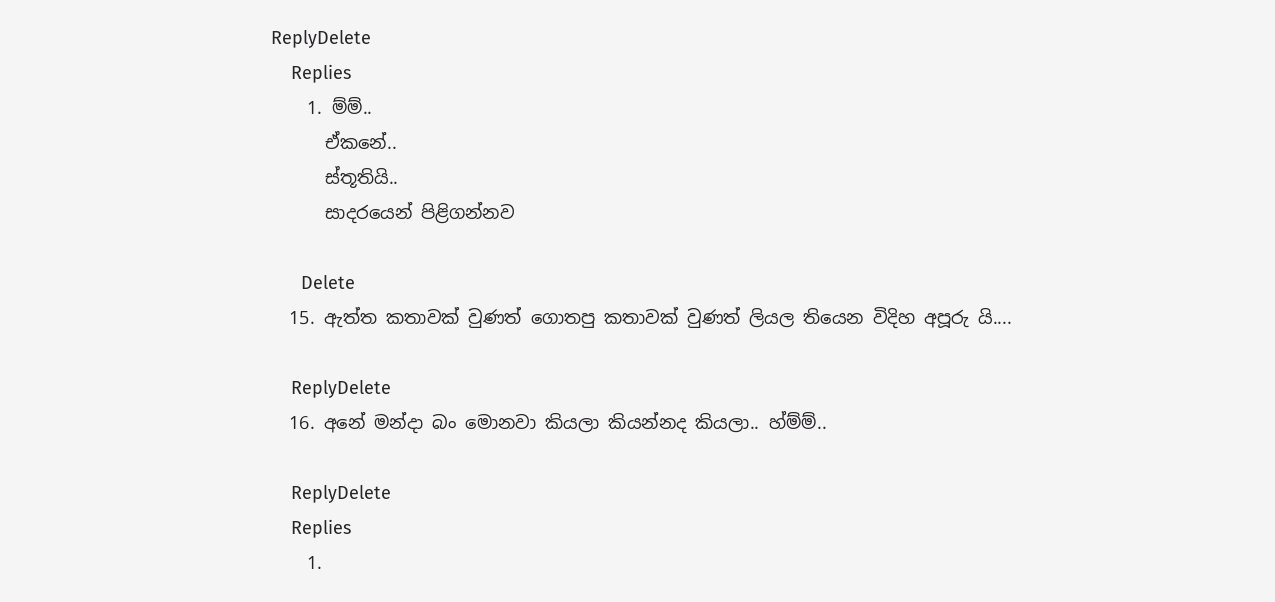ReplyDelete
    Replies
    1. ම්ම්..
      ඒකනේ..
      ස්තූතියි..
      සාදරයෙන් පිළිගන්නව

      Delete
  15. ඇත්ත කතාවක් වුණත් ගොතපු කතාවක් වුණත් ලියල තියෙන විදිහ අපූරු යි....

    ReplyDelete
  16. අනේ මන්දා බං මොනවා කියලා කියන්නද කියලා.. හ්ම්ම්..

    ReplyDelete
    Replies
    1.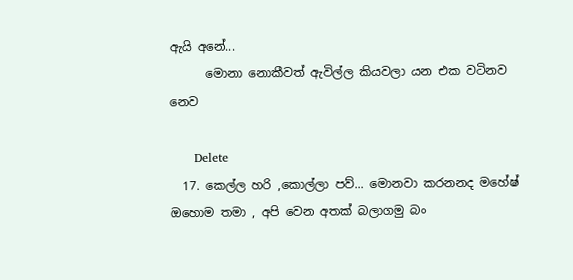ඇයි අනේ...
      මොනා නොකීවත් ඇවිල්ල කියවලා යන එක වටිනව නෙව

      Delete
  17. කෙල්ල හරි ,කොල්ලා පව්... මොනවා කරනනද මහේෂ් ඔහොම තමා , අපි වෙන අතක් බලාගමු බං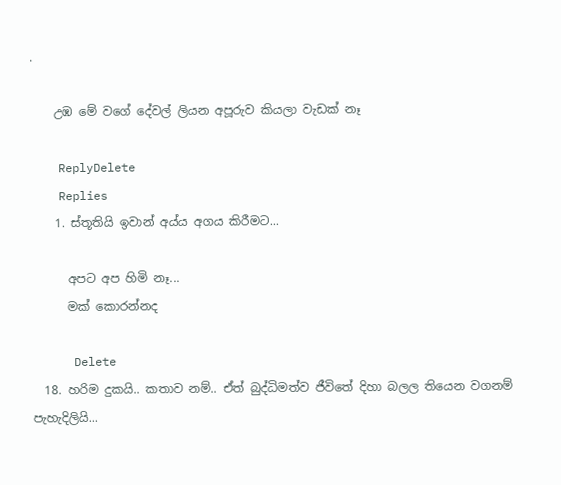.

    උඹ මේ වගේ දේවල් ලියන අපූරුව කියලා වැඩක් නෑ

    ReplyDelete
    Replies
    1. ස්තූතියි ඉවාන් අය්ය අගය කිරීමට...

      අපට අප හිමි නෑ...
      මක් කොරන්නද

      Delete
  18. හරිම දුකයි.. කතාව නම්.. ඒත් බුද්ධිමත්ව ජීවිතේ දිහා බලල තියෙන වගනම් පැහැදිලියි...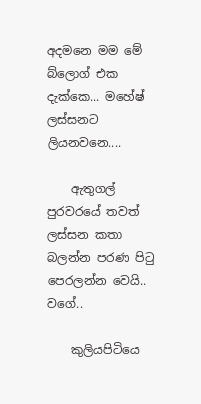අදමනෙ මම මේ බ්ලොග් එක දැක්කෙ... මහේෂ් ලස්සනට ලියනවනෙ....

    ඇතුගල් පුරවරයේ තවත් ලස්සන කතා බලන්න පරණ පිටු පෙරලන්න වෙයි.. වගේ..

    කුලියපිටියෙ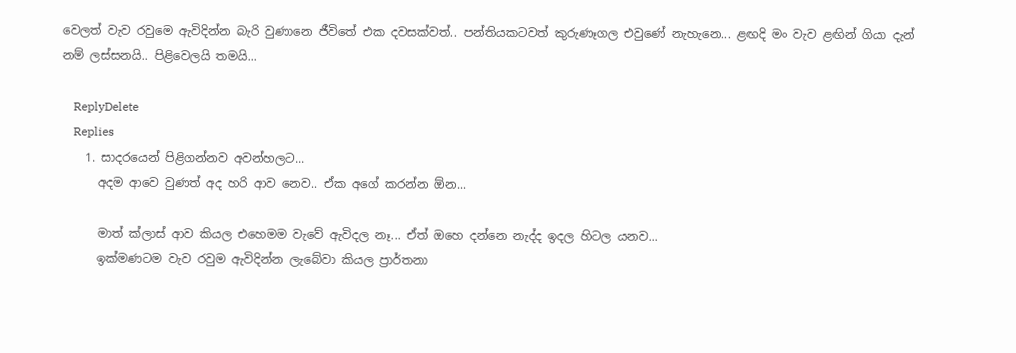වෙලත් වැව රවුමෙ ඇවිදින්න බැරි වුණානෙ ජීවිතේ එක දවසක්වත්.. පන්තියකටවත් කුරුණෑගල එවුණේ නැහැනෙ... ළඟදි මං වැව ළඟින් ගියා දැන් නම් ලස්සනයි.. පිළිවෙලයි තමයි...

    ReplyDelete
    Replies
    1. සාදරයෙන් පිළිගන්නව අවන්හලට...
      අදම ආවෙ වුණත් අද හරි ආව නෙව.. ඒක අගේ කරන්න ඕන...

      මාත් ක්ලාස් ආව කියල එහෙමම වැවේ ඇවිදල නෑ... ඒත් ඔහෙ දන්නෙ නැද්ද ඉදල හිටල යනව...
      ඉක්මණටම වැව රවුම ඇවිදින්න ලැබේවා කියල ප්‍රාර්තනා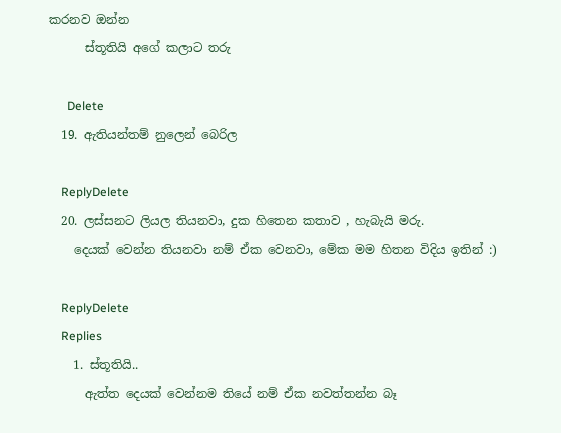කරනව ඔන්න
      ස්තූතියි අගේ කලාට තරු

      Delete
  19. ඇතියන්තම් නුලෙන් බෙරිල

    ReplyDelete
  20. ලස්සනට ලියල තියනවා, දුක හිතෙන කතාව , හැබැයි මරු.
    දෙයක් වෙන්න තියනවා නම් ඒක වෙනවා, මේක මම හිතන විදිය ඉතින් :)

    ReplyDelete
    Replies
    1. ස්තූතියි..
      ඇත්ත දෙයක් වෙන්නම තියේ නම් ඒක නවත්තන්න බෑ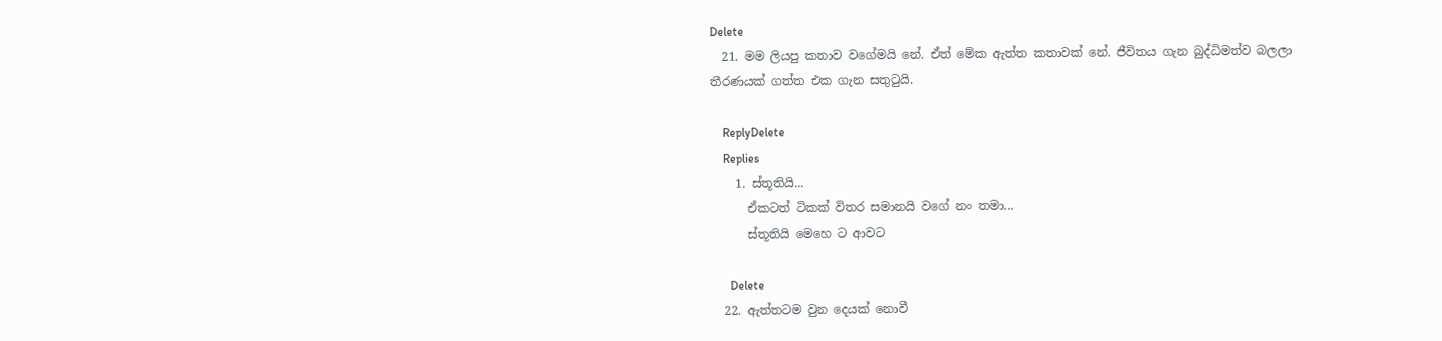Delete
  21. මම ලියපු කතාව වගේමයි නේ. ඒත් මේක ඇත්ත කතාවක් නේ. ජීවිතය ගැන බුද්ධිමත්ව බලලා තීරණයක් ගත්ත එක ගැන සතුටුයි.

    ReplyDelete
    Replies
    1. ස්තූතියි...
      ඒකටත් ටිකක් විතර සමානයි වගේ නං තමා...
      ස්තූතියි මෙහෙ ට ආවට

      Delete
  22. ඇත්තටම වුන දෙයක් නොවී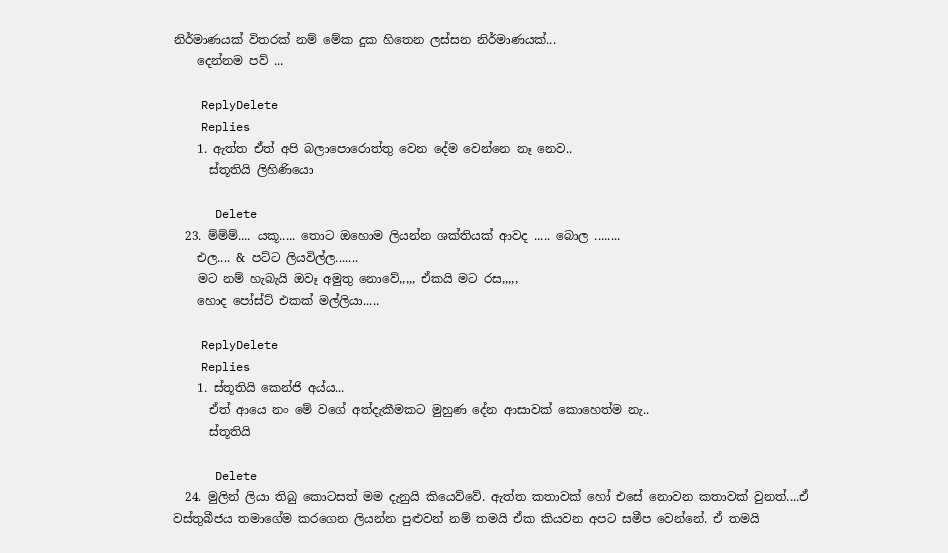නිර්මාණයක් විතරක් නම් මේක දුක හිතෙන ලස්සන නිර්මාණයක්...
    දෙන්නම පව් ...

    ReplyDelete
    Replies
    1. ඇත්ත ඒත් අපි බලාපොරොත්තු වෙන දේම වෙන්නෙ නෑ නෙව..
      ස්තූතියි ලිහිණියො

      Delete
  23. ම්ම්ම්.... යකූ..... තොට ඔහොම ලියන්න ශක්තියක් ආවද ..... බොල ........
    එල.... & පට්ට ලියවිල්ල.......
    මට නම් හැබැයි ඔවෑ අමුතු නොවේ,,,,, ඒකයි මට රස,,,,,
    හොද පෝස්ට් එකක් මල්ලියා.....

    ReplyDelete
    Replies
    1. ස්තූතියි කෙන්ජි අය්ය...
      ඒත් ආයෙ නං මේ වගේ අත්දැකීමකට මුහුණ දේන ආසාවක් කොහෙත්ම නැ..
      ස්තූතියි

      Delete
  24. මුලින් ලියා තිබු කොටසත් මම දැනුයි කියෙව්වේ. ඇත්ත කතාවක් හෝ එසේ නොවන කතාවක් වුනත්....ඒ වස්තුබීජය තමාගේම කරගෙන ලියන්න පුළුවන් නම් තමයි ඒක කියවන අපට සමීප වෙන්නේ. ඒ තමයි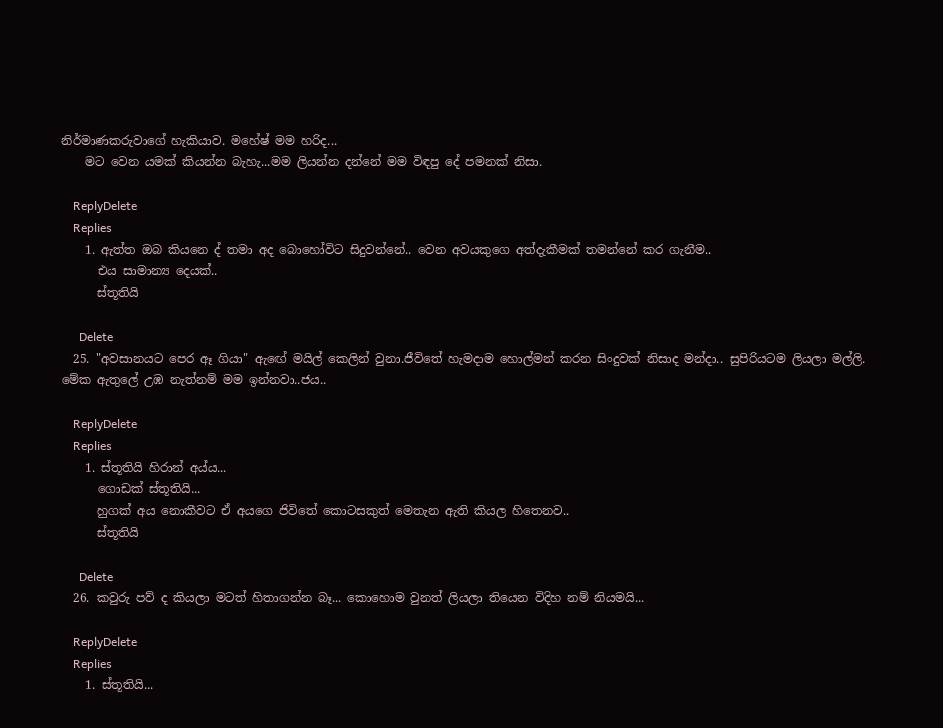නිර්මාණකරුවාගේ හැකියාව. මහේෂ් මම හරිද...
    මට වෙන යමක් කියන්න බැහැ...මම ලියන්න දන්නේ මම විඳපු දේ පමනක් නිසා.

    ReplyDelete
    Replies
    1. ඇත්ත ඔබ කියනෙ ද් තමා අද බොහෝවිට සිදුවන්නේ.. වෙන අවයකුගෙ අත්දැකීමක් තමන්නේ කර ගැනීම..
      එය සාමාන්‍ය දෙයක්..
      ස්තූතියි

      Delete
  25. "අවසානයට පෙර ඈ ගියා" ඇ‍ඟේ මයිල් කෙලින් වුනා.ජීවිතේ හැමදාම හොල්මන් කරන සිංදුවක් නිසාද මන්දා.. සුපිරියටම ලියලා මල්ලි. මේක ඇතුලේ උඹ නැත්නම් මම ඉන්නවා..ජය..

    ReplyDelete
    Replies
    1. ස්තූතියි හිරාන් අය්ය...
      ගොඩක් ස්තූතියි...
      හුගක් අය නොකීවට ඒ අයගෙ ජිවිතේ කොටසකුත් මෙතැන ඇති කියල හිතෙනව..
      ස්තූතියි

      Delete
  26. කවුරු පව් ද කියලා මටත් හිතාගන්න බෑ... කොහොම වුනත් ලියලා තියෙන විදිහ නම් නියමයි...

    ReplyDelete
    Replies
    1. ස්තූතියි...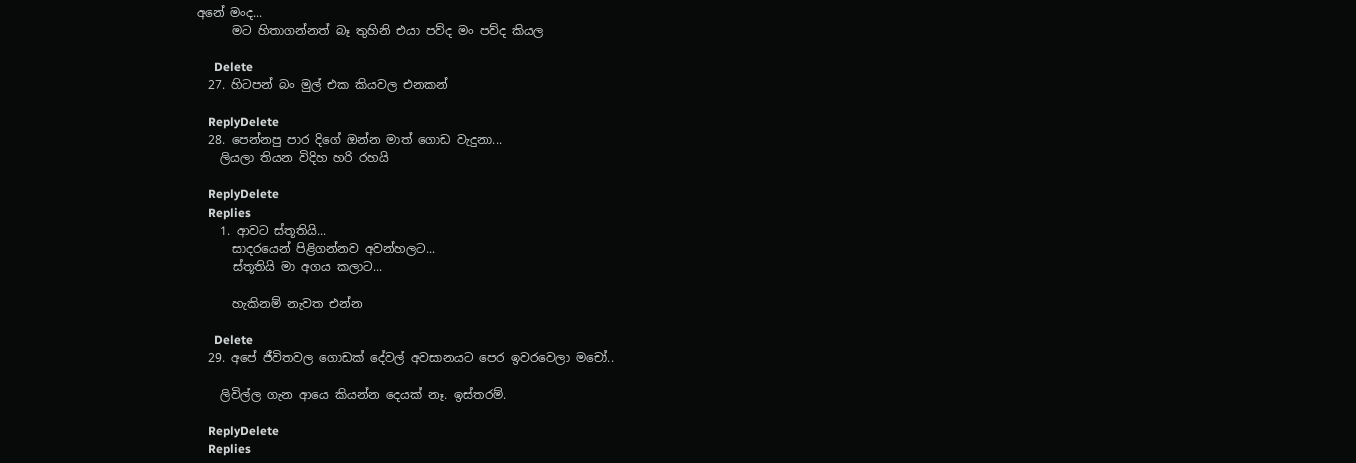අනේ මංද...
      මට හිතාගන්නත් බෑ තුහිනි එයා පව්ද මං පව්ද කියල

      Delete
  27. හිටපන් බං මුල් එක කියවල එනකන්

    ReplyDelete
  28. පෙන්නපු පාර දිගේ ඔන්න මාත් ගොඩ වැදුනා...
    ලියලා තියන විදිහ හරි රහයි

    ReplyDelete
    Replies
    1. ආවට ස්තූතියි...
      සාදරයෙන් පිළිගන්නව අවන්හලට...
      ස්තූතියි මා අගය කලාට...

      හැකිනම් නැවත එන්න

      Delete
  29. අපේ ජීවිතවල ගොඩක් දේවල් අවසානයට පෙර ඉවරවෙලා මචෝ..

    ලිවිල්ල ගැන ආයෙ කියන්න දෙයක් නෑ. ඉස්තරම්.

    ReplyDelete
    Replies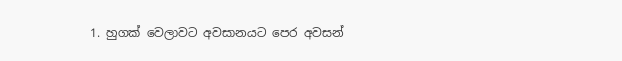1. හුගක් වෙලාවට අවසානයට පෙර අවසන්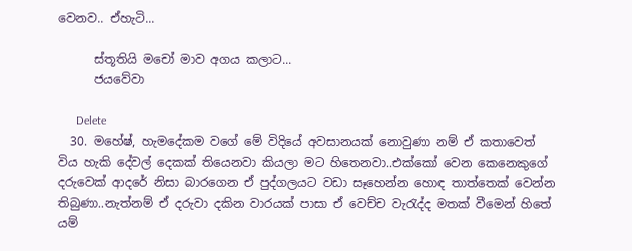වෙනව.. ඒහැටි...

      ස්තූතියි මචෝ මාව අගය කලාට...
      ජයවේවා

      Delete
  30. මහේෂ්, හැමදේකම වගේ මේ විදියේ අවසානයක් නොවුණා නම් ඒ කතාවෙත් විය හැකි දේවල් දෙකක් තියෙනවා කියලා මට හිතෙනවා..එක්කෝ වෙන කෙනෙකුගේ දරුවෙක් ආදරේ නිසා බාරගෙන ඒ පුද්ගලයට වඩා සෑහෙන්න හොඳ තාත්තෙක් වෙන්න තිබුණා..නැත්නම් ඒ දරුවා දකින වාරයක් පාසා ඒ වෙච්ච වැරැද්ද මතක් වීමෙන් හිතේ යම්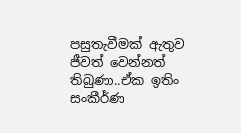පසුතැවීමක් ඇතුව ජීවත් වෙන්නත් තිබුණා..ඒක ඉතිං සංකීර්ණ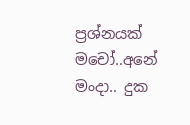ප්‍රශ්නයක් මචෝ..අනේ මංදා.. දුක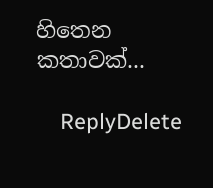හිතෙන කතාවක්...

    ReplyDelete